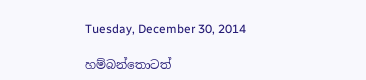Tuesday, December 30, 2014

හම්බන්තොටත්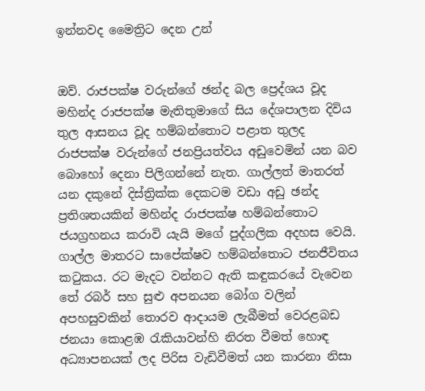ඉන්නවද මෛත්‍රිට දෙන උන්


ඔව්. රාජපක්ෂ වරුන්ගේ ඡන්ද බල ප්‍රෙද්ශය වූද මහින්ද රාජපක්ෂ මැතිතුමාගේ සිය දේශපාලන දිවිය තුල ආසනය වූද හම්බන්තොට පළාත තුලද රාජපක්ෂ වරුන්ගේ ජනප්‍රියත්වය අඩුවෙමින් යන බව බොහෝ දෙනා පිලිගන්නේ නැත. ගාල්ලත් මාතරත් යන දකුනේ දිස්ත්‍රික්ක දෙකටම වඩා අඩු ඡන්ද ප්‍රතිශතයකින් මහින්ද රාජපක්ෂ හම්බන්තොට ජයග්‍රහනය කරාවි යැයි මගේ පුද්ගලික අදහස වෙයි.
ගාල්ල මාතරට සාපේක්ෂව හම්බන්තොට ජනජීවිතය කටුකය. රට මැදට වන්නට ඇති කඳුකරයේ වැවෙන තේ රබර් සහ සුළු අපනයන බෝග වලින් අපහසුවකින් තොරව ආදායම ලැබීමත් වෙරළබඩ ජනයා කොළඹ රැකියාවන්හි නිරත වීමත් හොඳ අධ්‍යාපනයක් ලද පිරිස වැඩිවීමත් යන කාරනා නිසා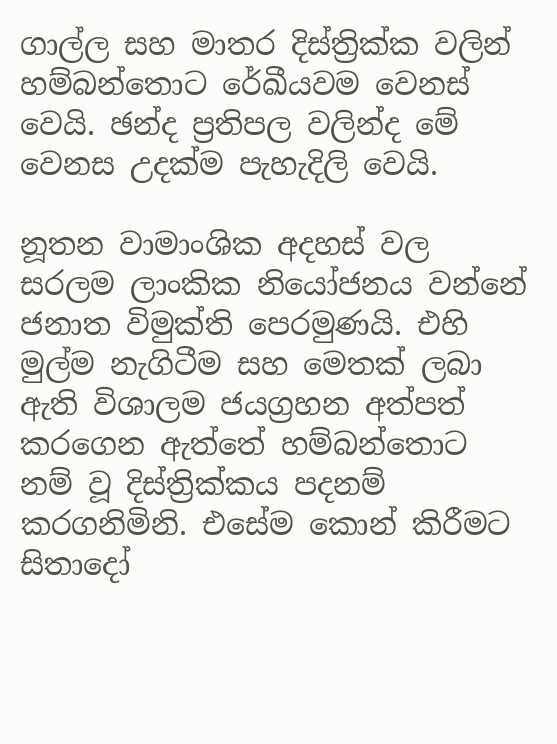ගාල්ල සහ මාතර දිස්ත්‍රික්ක වලින් හම්බන්තොට රේඛීයවම වෙනස් වෙයි. ඡන්ද ප්‍රතිපල වලින්ද මේ වෙනස උදක්ම පැහැදිලි වෙයි.

නූතන වාමාංශික අදහස් වල සරලම ලාංකික නියෝජනය වන්නේ ජනාත විමුක්ති පෙරමුණයි. එහි මුල්ම නැගිටීම සහ මෙතක් ලබා ඇති විශාලම ජයග්‍රහන අත්පත් කරගෙන ඇත්තේ හම්බන්තොට නම් වූ දිස්ත්‍රික්කය පදනම් කරගනිමිනි. එසේම කොන් කිරීමට සිතාදෝ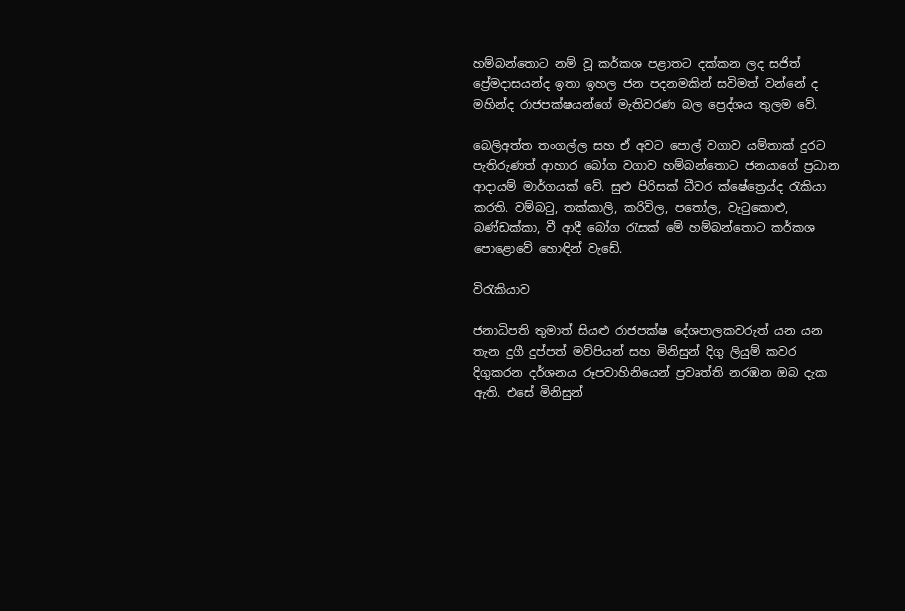හම්බන්තොට නම් වූ කර්කශ පළාතට දක්කන ලද සජිත් ප්‍රේමදාසයන්ද ඉතා ඉහල ජන පදනමකින් සවිමත් වන්නේ ද මහින්ද රාජපක්ෂයන්ගේ මැතිවරණ බල ප්‍රෙද්ශය තුලම වේ.

බෙලිඅත්ත තංගල්ල සහ ඒ අවට පොල් වගාව යම්තාක් දුරට පැතිරුණත් ආහාර බෝග වගාව හම්බන්තොට ජනයාගේ ප්‍රධාන ආදායම් මාර්ගයක් වේ. සුළු පිරිසක් ධීවර ක්ෂේත්‍රෙය්ද රැකියා කරති. වම්බටු, තක්කාලි, කරිවිල, පතෝල, වැටුකොළු, බණ්ඩක්කා, වී ආදී බෝග රැසක් මේ හම්බන්තොට කර්කශ පොළොවේ හොඳින් වැඩේ.

විරැකියාව

ජනාධිපති තුමාත් සියළු රාජපක්ෂ දේශපාලකවරුත් යන යන තැන දුගී දුප්පත් මව්පියන් සහ මිනිසුන් දිගු ලියුම් කවර දිගුකරන දර්ශනය රූපවාහිනියෙන් ප්‍රවෘත්ති නරඹන ඔබ දැක ඇති. එසේ මිනිසුන්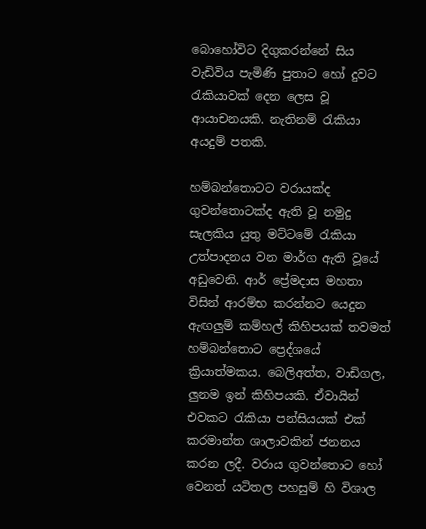බොහෝවිට දිගුකරන්නේ සිය වැඩිවිය පැමිණි පුතාට හෝ දුවට රැකියාවක් දෙන ලෙස වූ ආයාචනයකි. නැතිනම් රැකියා අයදුම් පතකි.

හම්බන්තොටට වරායක්ද ගුවන්තොටක්ද ඇති වූ නමුදු සැලකිය යුතු මට්ටමේ රැකියා උත්පාදනය වන මාර්ග ඇති වූයේ අඩුවෙනි. ආර් ප්‍රේමදාස මහතා විසින් ආරම්භ කරන්නට යෙදුන ඇඟලුම් කම්හල් කිහිපයක් තවමත් හම්බන්තොට ප්‍රෙද්ශයේ ක්‍රියාත්මකය. බෙලිඅත්ත, වාඩිගල, ලුනම ඉන් කිහිපයකි. ඒවායින් එවකට රැකියා පන්සියයක් එක් කරමාන්ත ශාලාවකින් ජනනය කරන ලදී. වරාය ගුවන්තොට හෝ වෙනත් යටිතල පහසුම් හි විශාල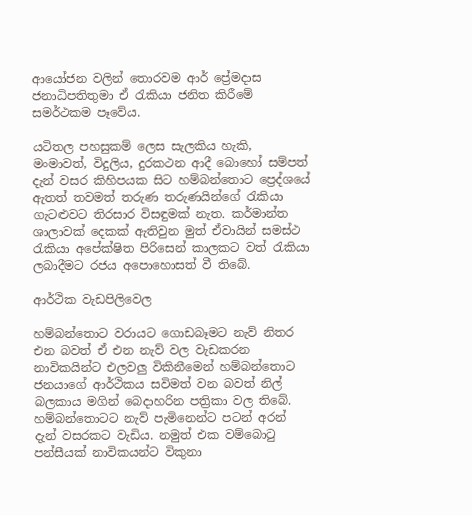ආයෝජන වලින් තොරවම ආර් ප්‍රේමදාස ජනාධිපතිතුමා ඒ රැකියා ජනිත කිරීමේ සමර්ථකම පෑවේය.

යටිතල පහසුකම් ලෙස සැලකිය හැකි, මංමාවත්, විදුලිය, දුරකථන ආදී බොහෝ සම්පත් දැන් වසර කිහිපයක සිට හම්බන්තොට ප්‍රෙද්ශයේ ඇතත් තවමත් තරුණ තරුණයින්ගේ රැකියා ගැටළුවට තිරසාර විසඳුමක් නැත. කර්මාන්ත ශාලාවක් දෙකක් ඇතිවුන මුත් ඒවායින් සමස්ථ රැකියා අපේක්ෂිත පිරිසෙන් කාලකට වත් රැකියා ලබාදීමට රජය අපොහොසත් වී තිබේ.

ආර්ථික වැඩපිලිවෙල

හම්බන්තොට වරායට ගොඩබෑමට නැව් නිතර එන බවත් ඒ එන නැව් වල වැඩකරන නාවිකයින්ට එලවලු විකිනීමෙන් හම්බන්තොට ජනයාගේ ආර්ථිකය සවිමත් වන බවත් නිල් බලකාය මගින් බෙදාහරින පත්‍රිකා වල තිබේ. හම්බන්තොටට නැව් පැමිනෙන්ට පටන් අරන් දැන් වසරකට වැඩිය. නමුත් එක වම්බොටු පන්සීයක් නාවිකයන්ට විකුනා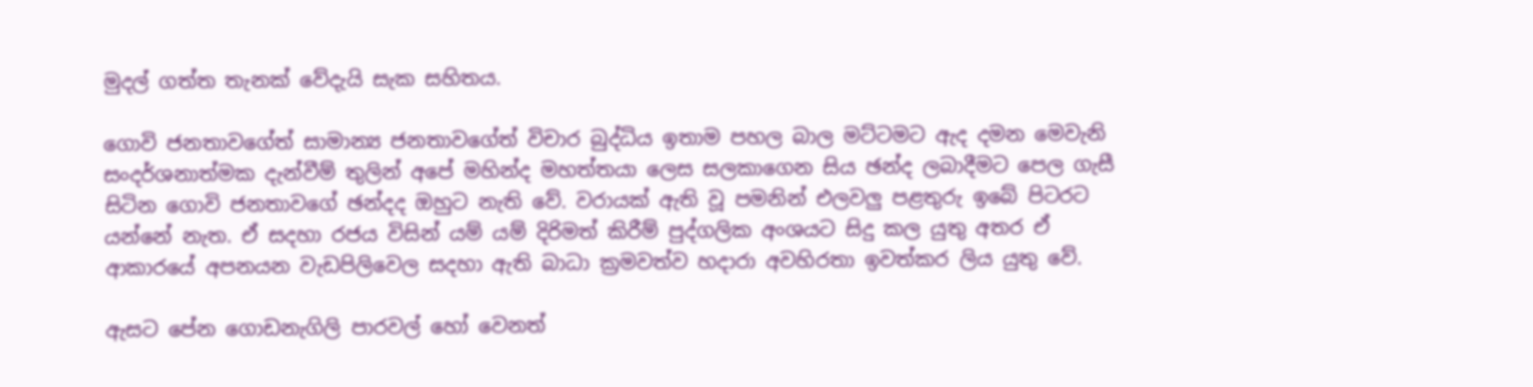මුදල් ගත්ත තැනක් වේදැයි සැක සහිතය.

ගොවි ජනතාවගේත් සාමාන්‍ය ජනතාවගේත් විචාර බුද්ධිය ඉතාම පහල බාල මට්ටමට ඇද දමන මෙවැනි සංදර්ශනාත්මක දැන්වීම් තුලින් අපේ මහින්ද මහත්තයා ලෙස සලකාගෙන සිය ඡන්ද ලබාදීමට පෙල ගැසී සිටින ගොවි ජනතාවගේ ඡන්දද ඔහුට නැති වේ. වරායක් ඇති වූ පමනින් එලවලු පළතුරු ඉබේ පිටරට යන්නේ නැත. ඒ සදහා රජය විසින් යම් යම් දිරිමත් කිරීම් පුද්ගලික අංශයට සිදු කල යුතු අතර ඒ ආකාරයේ අපනයන වැඩපිලිවෙල සදහා ඇති බාධා ක්‍රමවත්ව හදාරා අවහිරතා ඉවත්කර ලිය යුතු වේ.

ඇසට පේන ගොඩනැගිලි පාරවල් හෝ වෙනත්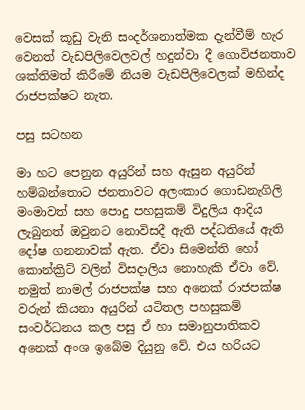වෙසක් කූඩු වැනි සංදර්ශනාත්මක දැන්වීම් හැර වෙනත් වැඩපිලිවෙලවල් හදුන්වා දී ගොවිජනතාව ශක්තිමත් කිරීමේ නියම වැඩපිලිවෙලක් මහින්ද රාජපක්ෂට නැත.

පසු සටහන

මා හට පෙනුන අයුරින් සහ ඇසුන අයුරින් හම්බන්තොට ජනතාවට අලංකාර ගොඩනැගිලි මංමාවත් සහ පොදු පහසුකම් විදුලිය ආදිය ලැබුනත් ඔවුනට නොවිසදී ඇති පද්ධතියේ ඇති දෝෂ ගනනාවක් ඇත. ඒවා සිමෙන්ති හෝ කොන්ක්‍රිට් වලින් විසදාලිය නොහැකි ඒවා වේ. නමුත් නාමල් රාජපක්ෂ සහ අනෙක් රාජපක්ෂ වරුන් කියනා අයුරින් යටිතල පහසුකම් සංවර්ධනය කල පසු ඒ හා සමානුපාතිකව අනෙක් අංශ ඉබේම දියුනු වේ. එය හරියට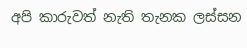අපි කාරුවත් නැති තැනක ලස්සන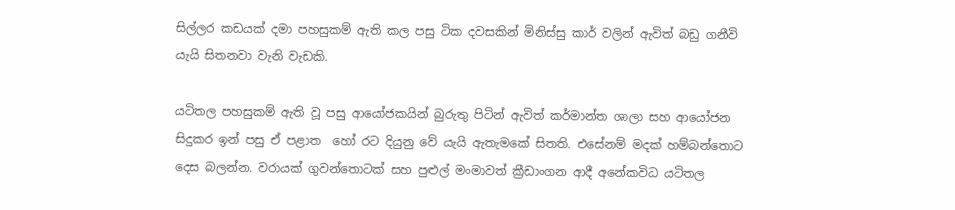සිල්ලර කඩයක් දමා පහසුකම් ඇති කල පසු ටික දවසකින් මිනිස්සු කාර් වලින් ඇවිත් බඩු ගනීවි යැයි සිතනවා වැනි වැඩකි.

යටිතල පහසුකම් ඇති වූ පසු ආයෝජකයින් බුරුතු පිටින් ඇවිත් කර්මාන්ත ශාලා සහ ආයෝජන සිදුකර ඉන් පසු ඒ පළාත  හෝ රට දියුනු වේ යැයි ඇතැමකේ සිතති. එසේනම් මදක් හම්බන්තොට දෙස බලන්න. වරායක් ගුවන්තොටක් සහ පුළුල් මංමාවත් ක්‍රීඩාංගන ආදී අනේකවිධ යටිතල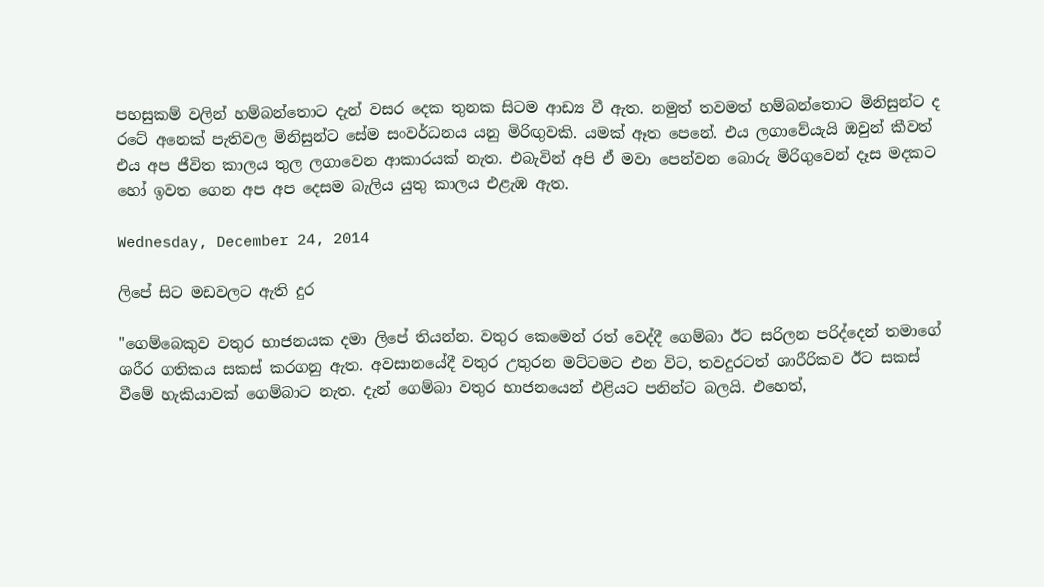පහසුකම් වලින් හම්බන්තොට දැන් වසර දෙක තුනක සිටම ආඩ්‍ය වී ඇත. නමුත් තවමත් හම්බන්තොට මිනිසුන්ට ද රටේ අනෙක් පැතිවල මිනිසුන්ට සේම සංවර්ධනය යනු මිරිඟුවකි. යමක් ඈත පෙනේ. එය ලගාවේයැයි ඔවුන් කීවත් එය අප ජීවිත කාලය තුල ලගාවෙන ආකාරයක් නැත. එබැවින් අපි ඒ මවා පෙන්වන බොරු මිරිගුවෙන් දෑස මදකට හෝ ඉවත ගෙන අප අප දෙසම බැලිය යුතු කාලය එළැඹ ඇත.

Wednesday, December 24, 2014

ලිපේ සිට මඩවලට ඇති දුර

"ගෙම්බෙකුව වතුර භාජනයක දමා ලිපේ තියන්න. වතුර කෙමෙන් රත් වෙද්දී ගෙම්බා ඊට සරිලන පරිද්දෙන් තමාගේ ශරීර ගතිකය සකස් කරගනු ඇත. අවසානයේදී වතුර උතුරන මට්ටමට එන විට, තවදුරටත් ශාරීරිකව ඊට සකස් වීමේ හැකියාවක් ගෙම්බාට නැත. දැන් ගෙම්බා වතුර භාජනයෙන් එළියට පනින්ට බලයි. එහෙත්,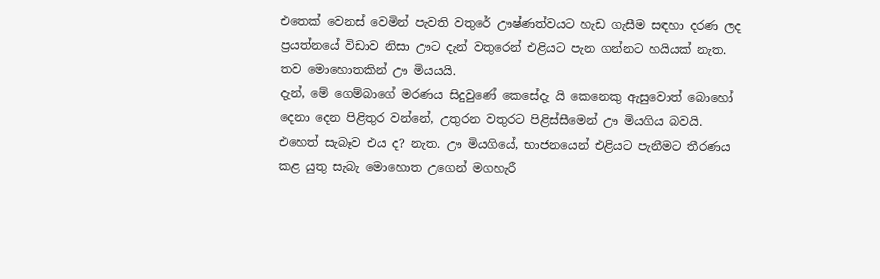එතෙක් වෙනස් වෙමින් පැවති වතුරේ ඌෂ්ණත්වයට හැඩ ගැසීම සඳහා දරණ ලද ප්‍රයත්නයේ විඩාව නිසා ඌට දැන් වතුරෙන් එළියට පැන ගන්නට හයියක් නැත. තව මොහොතකින් ඌ මියයයි.
දැන්, මේ ගෙම්බාගේ මරණය සිදුවුණේ කෙසේදැ යි කෙනෙකු ඇසුවොත් බොහෝ දෙනා දෙන පිළිතුර වන්නේ, උතුරන වතුරට පිළිස්සීමෙන් ඌ මියගිය බවයි. එහෙත් සැබෑව එය ද? නැත. ඌ මියගියේ, භාජනයෙන් එළියට පැනීමට තීරණය කළ යුතු සැබැ මොහොත උගෙන් මගහැරී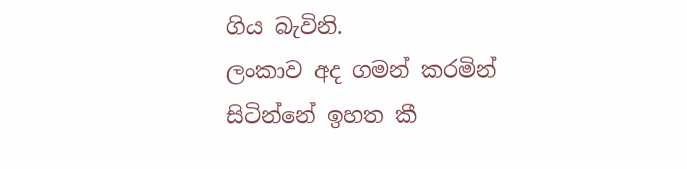ගිය බැවිනි.
ලංකාව අද ගමන් කරමින් සිටින්නේ ඉහත කී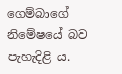ගෙම්බාගේ නිමේෂයේ බව පැහැදිළි ය.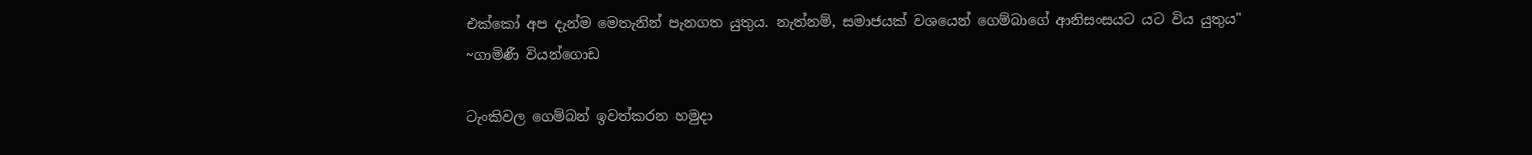එක්කෝ අප දැන්ම මෙතැනින් පැනගත යුතුය. නැත්නම්, සමාජයක් වශයෙන් ගෙම්බාගේ ආනිසංසයට යට විය යුතුය"
~ගාමිණී වියන්ගොඩ

ටැංකිවල ගෙම්බන් ඉවත්කරන හමුදා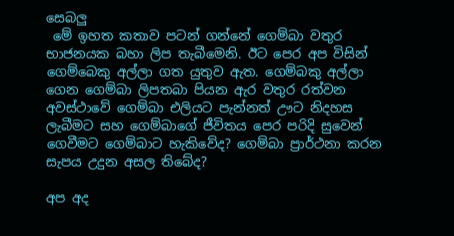සෙබලු
 මේ ඉහත කතාව පටන් ගන්නේ ගෙම්බා වතුර භාජනයක බහා ලිප තැබීමෙනි. ඊට පෙර අප විසින් ගෙම්බෙකු අල්ලා ගත යුතුව ඇත. ගෙම්බකු අල්ලා ගෙන ගෙම්බා ලිපතබා පියන ඇර වතුර රත්වන අවස්ථාවේ ගෙම්බා එලියට පැන්නත් ඌට නිදහස ලැබීමට සහ ගෙම්බාගේ ජීවිතය පෙර පරිදි සුවෙන් ගෙවීමට ගෙම්බාට හැකිවේද? ගෙම්බා ප්‍රාර්ථනා කරන සැපය උදුන අසල තිබේද?

අප අද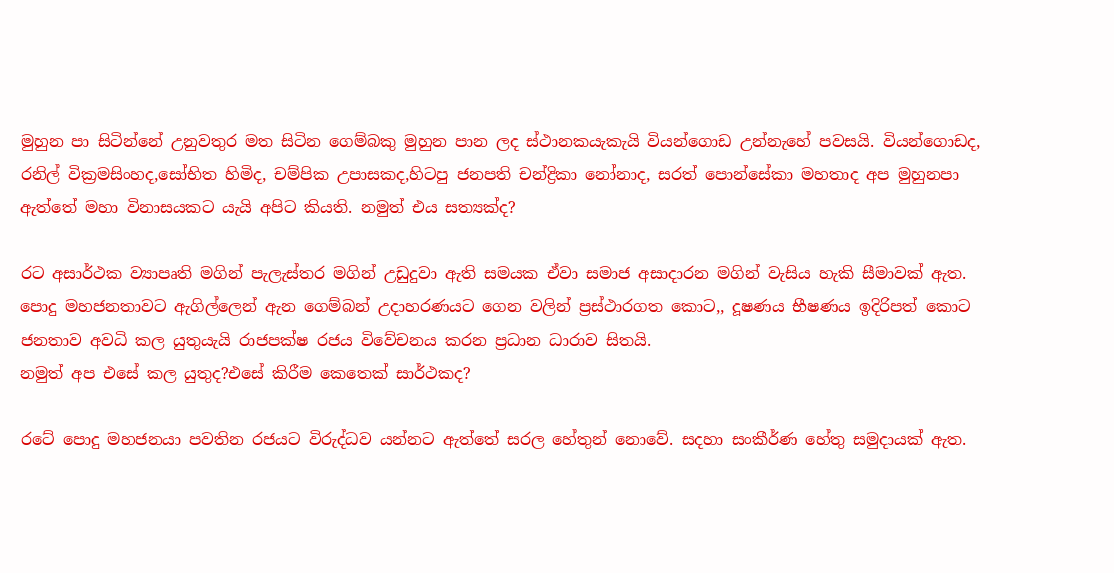මුහුන පා සිටින්නේ උනුවතුර මත සිටින ගෙම්බකු මුහුන පාන ලද ස්ථානකයැකැයි වියන්ගොඩ උන්නැහේ පවසයි. වියන්ගොඩද, රනිල් වික්‍රමසිංහද,සෝභිත හිමිද, චම්පික උපාසකද,හිටපු ජනපති චන්ද්‍රිකා නෝනාද, සරත් පොන්සේකා මහතාද අප මුහුනපා ඇත්තේ මහා විනාසයකට යැයි අපිට කියති. නමුත් එය සත්‍යක්ද?

රට අසාර්ථක ව්‍යාපෘති මගින් පැලැස්තර මගින් උඩුදුවා ඇති සමයක ඒවා සමාජ අසාදාරන මගින් වැසිය හැකි සීමාවක් ඇත. පොදු මහජනතාවට ඇගිල්ලෙන් ඇන ගෙම්බන් උදාහරණයට ගෙන වලින් ප්‍රස්ථාරගත කොට,, දූෂණය භීෂණය ඉදිරිපත් කොට ජනතාව අවධි කල යුතුයැයි රාජපක්ෂ රජය විවේචනය කරන ප්‍රධාන ධාරාව සිතයි.
නමුත් අප එසේ කල යුතුද?එසේ කිරීම කෙතෙක් සාර්ථකද?

රටේ පොදු මහජනයා පවතින රජයට විරුද්ධව යන්නට ඇත්තේ සරල හේතුන් නොවේ. සදහා සංකීර්ණ හේතු සමුදායක් ඇත.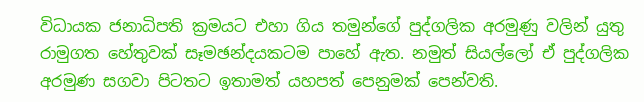විධායක ජනාධිපති ක්‍රමයට එහා ගිය තමුන්ගේ පුද්ගලික අරමුණු වලින් යුතු රාමුගත හේතුවක් සෑමඡන්දයකටම පාහේ ඇත. නමුත් සියල්ලෝ ඒ පුද්ගලික අරමුණ සගවා පිටතට ඉතාමත් යහපත් පෙනුමක් පෙන්වති.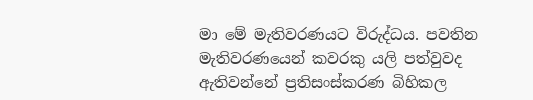මා මේ මැතිවරණයට විරුද්ධය. පවතින මැතිවරණයෙන් කවරකු යලි පත්වුවද ඇතිවන්නේ ප්‍රතිසංස්කරණ බිහිකල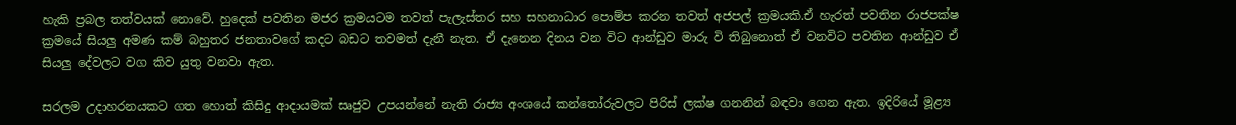හැකි ප්‍රබල තත්වයක් නොවේ. හුදෙක් පවතින මජර ක්‍රමයටම තවත් පැලැස්තර සහ සහනාධාර පොම්ප කරන තවත් අජපල් ක්‍රමයකි.ඒ හැරත් පවතින රාජපක්ෂ ක්‍රමයේ සියලු අමණ කම් බහුතර ජනතාවගේ කදට බඩට තවමත් දැනී නැත. ඒ දැනෙන දිනය වන විට ආන්ඩුව මාරු වි තිබුනොත් ඒ වනවිට පවතින ආන්ඩුව ඒ සියලු දේවලට වග කිව යුතු වනවා ඇත.

සරලම උදාහරනයකට ගත හොත් කිසිදු ආදායමක් සෘජුව උපයන්නේ නැති රාජ්‍ය අංශයේ කන්තෝරුවලට පිරිස් ලක්ෂ ගනනින් බඳවා ගෙන ඇත. ඉදිරියේ මූළ්‍ය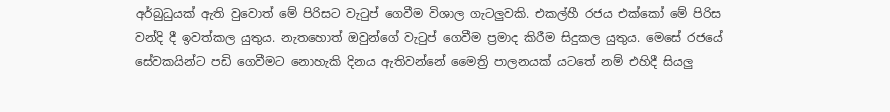අර්බුධුයක් ඇති වුවොත් මේ පිරිසට වැටුප් ගෙවීම විශාල ගැටලුවකි. එකල්හී රජය එක්කෝ මේ පිරිස වන්දි දී ඉවත්කල යුතුය. නැතහොත් ඔවුන්ගේ වැටුප් ගෙවීම ප්‍රමාද කිරීම සිදුකල යුතුය. මෙසේ රජයේ සේවකයින්ට පඩි ගෙවීමට නොහැකි දිනය ඇතිවන්නේ මෛත්‍රි පාලනයක් යටතේ නම් එහිදී සියලු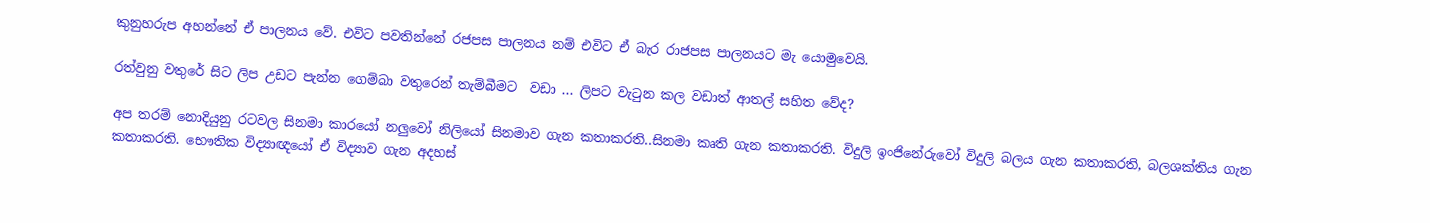කුනුහරුප අහන්නේ ඒ පාලනය වේ. එවිට පවතින්නේ රජපස පාලනය නම් එවිට ඒ බැර රාජපස පාලනයට මැ යොමුවෙයි.

රත්වුනු වතුරේ සිට ලිප උඩට පැන්න ගෙම්බා වතුරෙන් තැම්බීමට  වඩා ... ලිපට වැටුන කල වඩාත් ආතල් සහිත වේද?

අප තරම් නොදියුනු රටවල සිනමා කාරයෝ නලුවෝ නිලියෝ සිනමාව ගැන කතාකරති..සිනමා කෘති ගැන කතාකරති. විදුලි ඉංජිනේරුවෝ විදුලි බලය ගැන කතාකරති, බලශක්තිය ගැන කතාකරති. භෞතික විද්‍යාඥයෝ ඒ විද්‍යාව ගැන අදහස්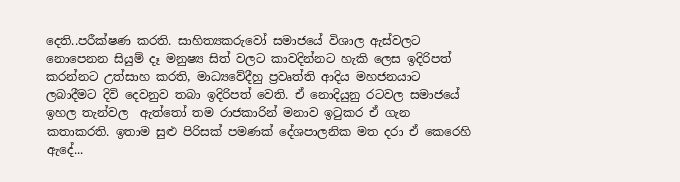දෙති..පරීක්ෂණ කරති. සාහිත්‍යකරුවෝ සමාජයේ විශාල ඇස්වලට නොපෙනන සියුම් දෑ මනුෂ්‍ය සිත් වලට කාවදින්නට හැකි ලෙස ඉදිරිපත් කරන්නට උත්සාහ කරති, මාධ්‍යවේදීහු ප්‍රවෘත්ති ආදිය මහජනයාට ලබාදීමට දිවි දෙවනුව තබා ඉදිරිපත් වෙති. ඒ නොදියුනු රටවල සමාජයේ ඉහල තැන්වල  ඇත්තෝ තම රාජකාරින් මනාව ඉටුකර ඒ ගැන කතාකරති. ඉතාම සුළු පිරිසක් පමණක් දේශපාලනික මත දරා ඒ කෙරෙහි ඇදේ...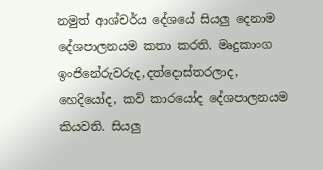නමුත් ආශ්චර්ය දේශයේ සියලු දෙනාම දේශපාලනයම කතා කරති. මෘදුකාංග ඉංජිනේරුවරුද,දත්දොස්තරලාද, හෙදියෝද, කවි කාරයෝද දේශපාලනයම කියවති. සියලු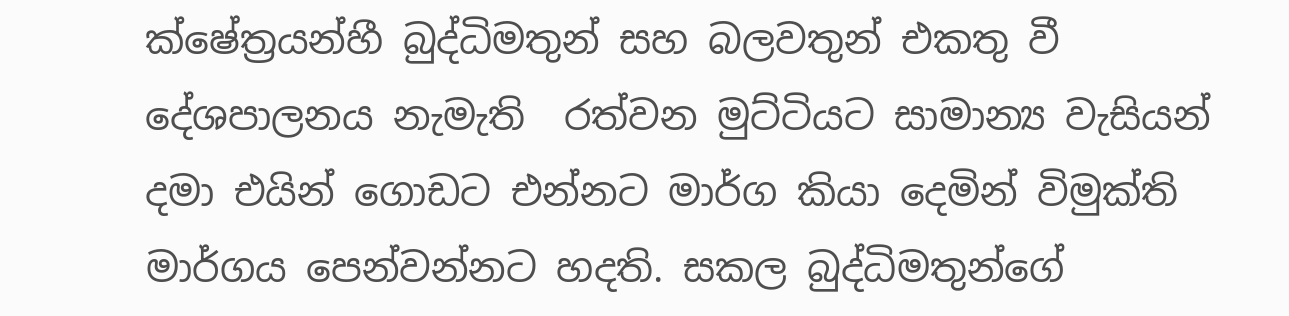ක්ෂේත්‍රයන්හී බුද්ධිමතුන් සහ බලවතුන් එකතු වී දේශපාලනය නැමැති  රත්වන මුට්ටියට සාමාන්‍ය වැසියන් දමා එයින් ගොඩට එන්නට මාර්ග කියා දෙමින් විමුක්ති මාර්ගය පෙන්වන්නට හදති. සකල බුද්ධිමතුන්ගේ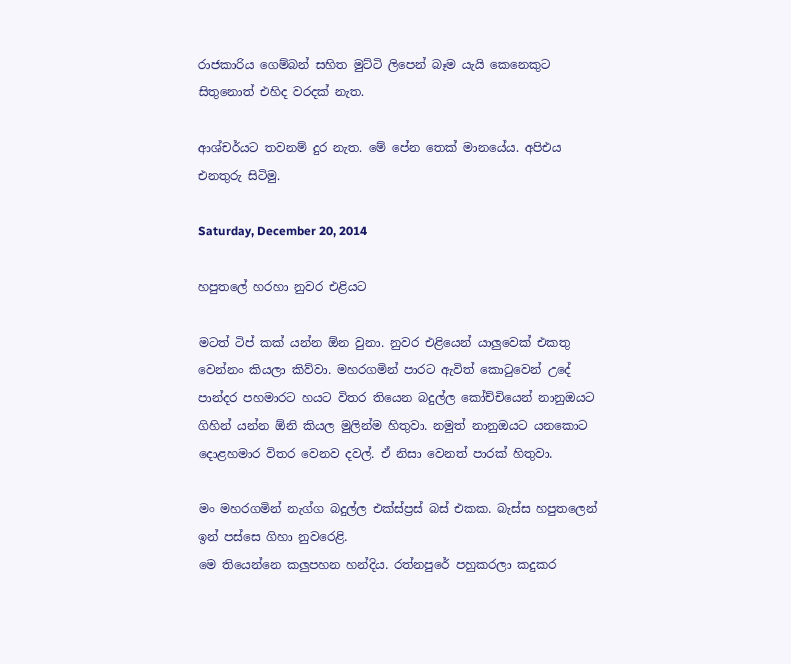රාජකාරිය ගෙම්බන් සහිත මුට්ටි ලිපෙන් බෑම යැයි කෙනෙකුට සිතුනොත් එහිද වරදක් නැත.

ආශ්චර්යට තවනම් දුර නැත. මේ පේන තෙක් මානයේය. අපිඑය එනතුරු සිටිමු.

Saturday, December 20, 2014

හපුතලේ හරහා නුවර එළියට

මටත් ටිප් කක් යන්න ඕන වුනා. නුවර එළියෙන් යාලුවෙක් එකතු වෙන්නං කියලා කිව්වා. මහරගමින් පාරට ඇවිත් කොටුවෙන් උදේ පාන්දර පහමාරට හයට විතර තියෙන බදුල්ල කෝච්චියෙන් නානුඔයට ගිහින් යන්න ඕනි කියල මුලින්ම හිතුවා. නමුත් නානුඔයට යනකොට දොළහමාර විතර වෙනව දවල්. ඒ නිසා වෙනත් පාරක් හිතුවා.

මං මහරගමින් නැග්ග බදුල්ල එක්ස්ප්‍රස් බස් එකක. බැස්ස හපුතලෙන් ඉන් පස්සෙ ගිහා නුවරෙළි.
මෙ තියෙන්නෙ කලුපහන හන්දිය. රත්නපුරේ පහුකරලා කදුකර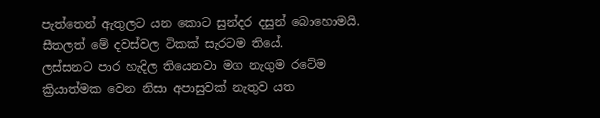පැත්තෙන් ඇතුලට යන කොට සුන්දර දසුන් බොහොමයි. සීතලත් මේ දවස්වල ටිකක් සැරටම තියේ.
ලස්සනට පාර හැදිල තියෙනවා මග නැගුම රටේම ක්‍රියාත්මක වෙන නිසා අපාසුවක් නැතුව යත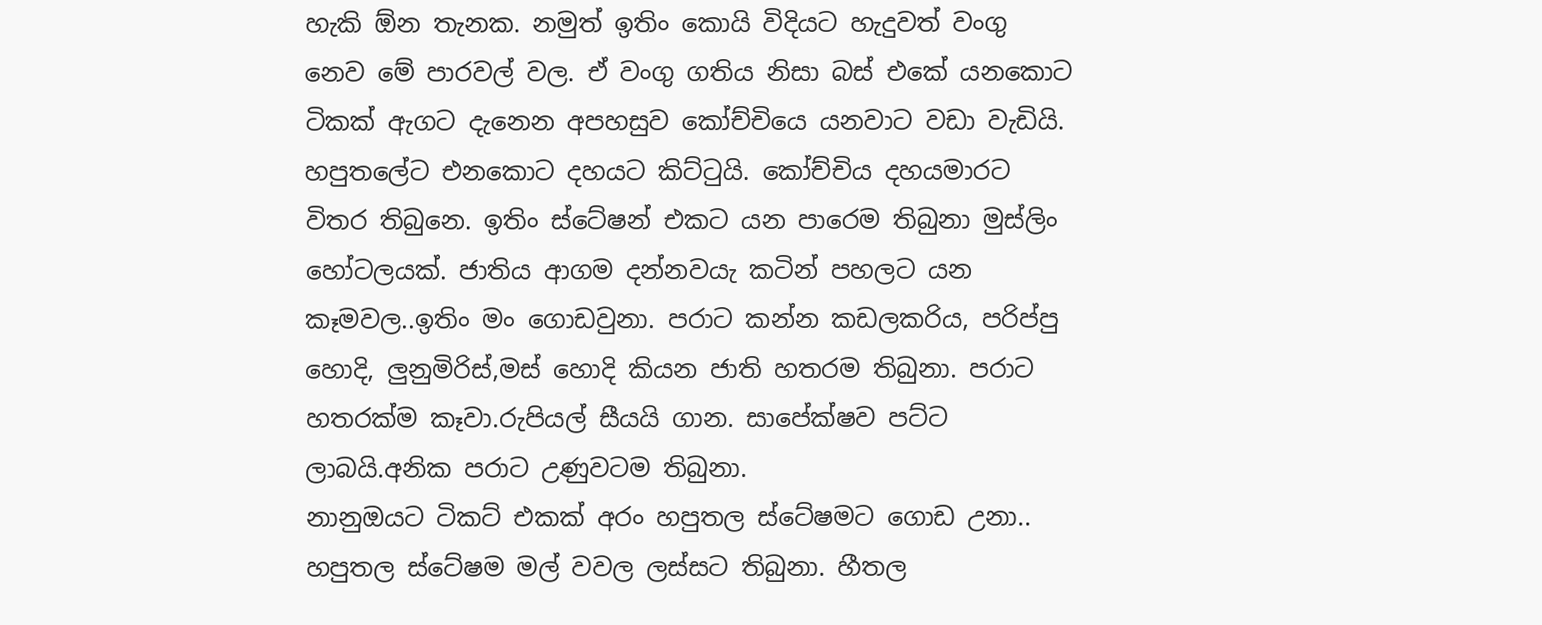හැකි ඕන තැනක. නමුත් ඉතිං කොයි විදියට හැදුවත් වංගු නෙව මේ පාරවල් වල. ඒ වංගු ගතිය නිසා බස් එකේ යනකොට ටිකක් ඇගට දැනෙන අපහසුව කෝච්චියෙ යනවාට වඩා වැඩියි.
හපුතලේට එනකොට දහයට කිට්ටුයි. කෝච්චිය දහයමාරට විතර තිබුනෙ. ඉතිං ස්ටේෂන් එකට යන පාරෙම තිබුනා මුස්ලිං හෝටලයක්. ජාතිය ආගම දන්නවයැ කටින් පහලට යන කෑමවල..ඉතිං මං ගොඩවුනා. පරාට කන්න කඩලකරිය, පරිප්පු හොදි, ලුනුමිරිස්,මස් හොදි කියන ජාති හතරම තිබුනා. පරාට හතරක්ම කෑවා.රුපියල් සීයයි ගාන. සාපේක්ෂව පට්ට ලාබයි.අනික පරාට උණුවටම තිබුනා.
නානුඔයට ටිකට් එකක් අරං හපුතල ස්ටේෂමට ගොඩ උනා..
හපුතල ස්ටේෂම මල් වවල ලස්සට තිබුනා. හීතල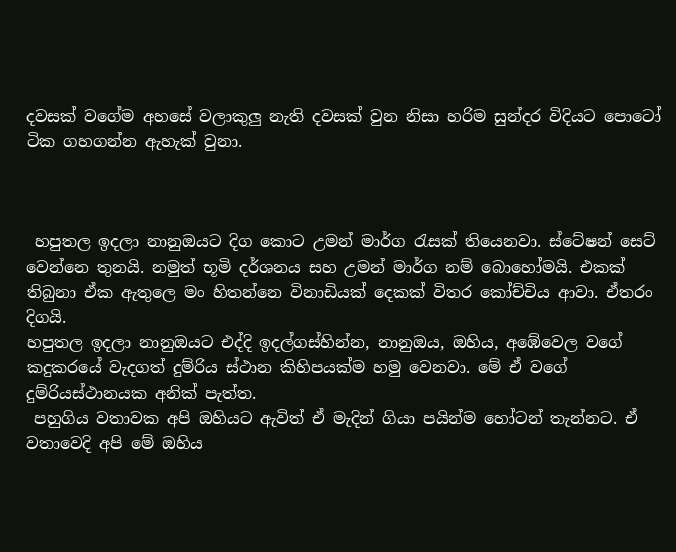දවසක් වගේම අහසේ වලාකුලු නැති දවසක් වුන නිසා හරිම සුන්දර විදියට පොටෝ ටික ගහගන්න ඇහැක් වුනා.



 හපුතල ඉදලා නානුඔයට දිග කොට උමන් මාර්ග රැසක් තියෙනවා. ස්ටේෂන් සෙට් වෙන්නෙ තුනයි. නමුත් භූමි දර්ශනය සහ උමන් මාර්ග නම් බොහෝමයි. එකක් තිබුනා ඒක ඇතුලෙ මං හිතන්නෙ විනාඩියක් දෙකක් විතර කෝච්චිය ආවා. ඒතරං දිගයි.
හපුතල ඉදලා නානුඔයට එද්දි ඉදල්ගස්හින්න, නානුඔය, ඔහිය, අඹේවෙල වගේ කදුකරයේ වැදගත් දුම්රිය ස්ථාන කිහිපයක්ම හමු වෙනවා. මේ ඒ වගේ දුම්රියස්ථානයක අනික් පැත්ත.
 පහුගිය වතාවක අපි ඔහියට ඇවිත් ඒ මැදින් ගියා පයින්ම හෝටන් තැන්නට. ඒ වතාවෙදි අපි මේ ඔහිය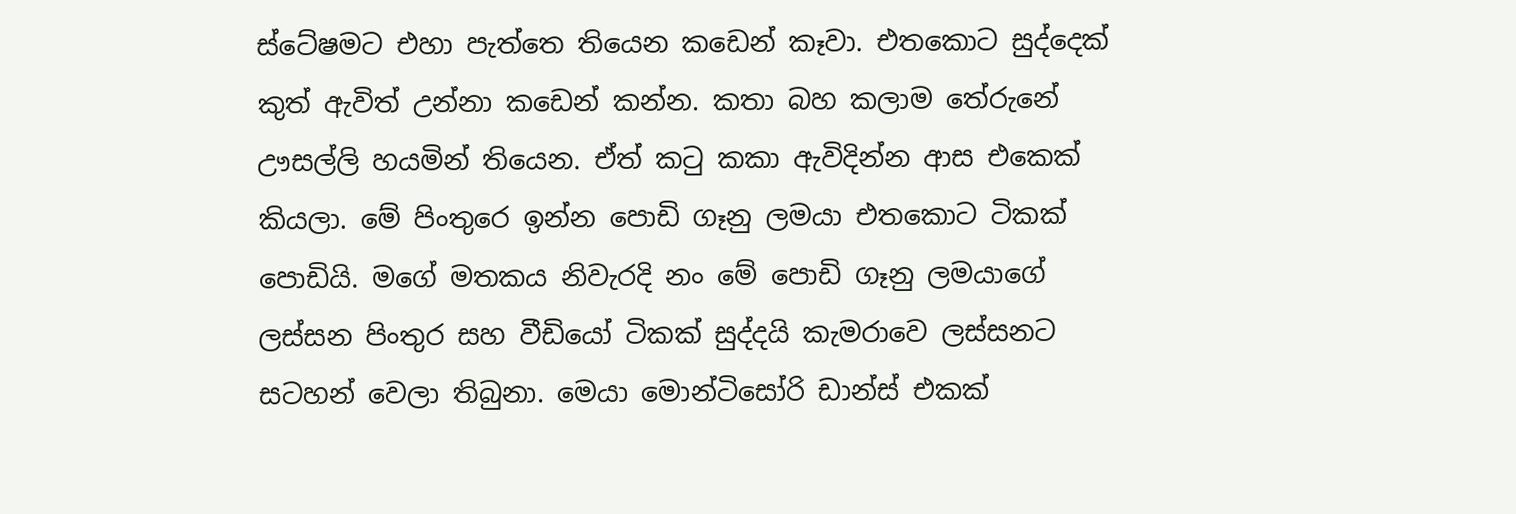ස්ටේෂමට එහා පැත්තෙ තියෙන කඩෙන් කෑවා. එතකොට සුද්දෙක් කුත් ඇවිත් උන්නා කඩෙන් කන්න. කතා බහ කලාම තේරුනේ ඌසල්ලි හයමින් තියෙන. ඒත් කටු කකා ඇවිදින්න ආස එකෙක් කියලා. මේ පිංතුරෙ ඉන්න පොඩි ගෑනු ලමයා එතකොට ටිකක් පොඩියි. මගේ මතකය නිවැරදි නං මේ පොඩි ගෑනු ලමයාගේ ලස්සන පිංතුර සහ වීඩියෝ ටිකක් සුද්දයි කැමරාවෙ ලස්සනට සටහන් වෙලා තිබුනා. මෙයා මොන්ටිසෝරි ඩාන්ස් එකක්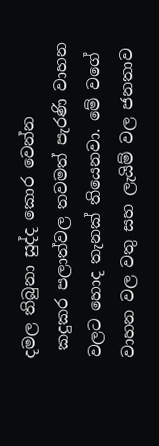දමල තිබුනා සුද්ද කොර වෙන්න
 කදුකර පලාත්වල තවමත් පැරණි වාහන වලට හොද තැනක් තියෙනවා. මේ වගේ වාහන වල වතු සහ ලැයිම් වල ජනතාව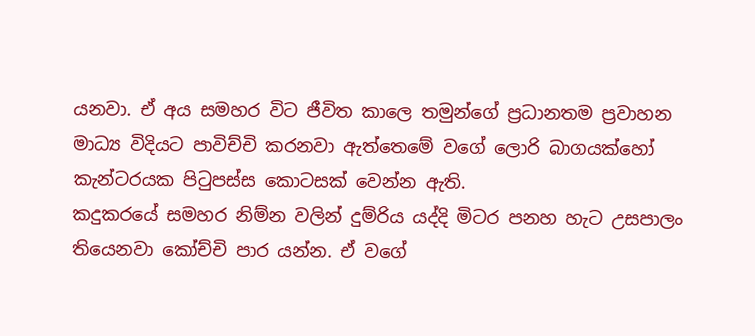යනවා. ඒ අය සමහර විට ජීවිත කාලෙ තමුන්ගේ ප්‍රධානතම ප්‍රවාහන මාධ්‍ය විදියට පාවිච්චි කරනවා ඇත්තෙමේ වගේ ලොරි බාගයක්හෝ කැන්ටරයක පිටුපස්ස කොටසක් වෙන්න ඇති.
කදුකරයේ සමහර නිම්න වලින් දුම්රිය යද්දි මිටර පනහ හැට උසපාලං තියෙනවා කෝච්චි පාර යන්න. ඒ වගේ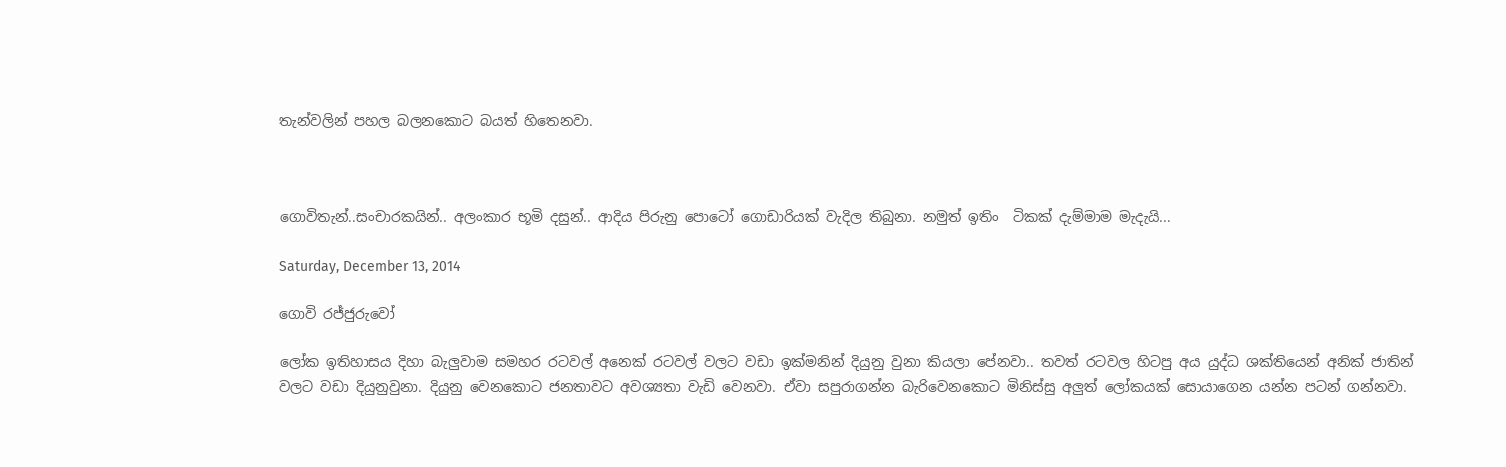තැන්වලින් පහල බලනකොට බයත් හිතෙනවා.



ගොවිතැන්..සංචාරකයින්.. අලංකාර භූමි දසුන්.. ආදිය පිරුනු පොටෝ ගොඩාරියක් වැදිල තිබුනා. නමුත් ඉතිං  ටිකක් දැම්මාම මැදැයි...

Saturday, December 13, 2014

ගොවි රජ්ජුරුවෝ

ලෝක ඉතිහාසය දිහා බැලුවාම සමහර රටවල් අනෙක් රටවල් වලට වඩා ඉක්මනින් දියුනු වුනා කියලා පේනවා.. තවත් රටවල හිටපු අය යුද්ධ ශක්තියෙන් අනික් ජාතින් වලට වඩා දියුනුවුනා. දියුනු වෙනකොට ජනතාවට අවශ්‍යතා වැඩි වෙනවා. ඒවා සපුරාගන්න බැරිවෙනකොට මිනිස්සු අලුත් ලෝකයක් සොයාගෙන යන්න පටන් ගන්නවා.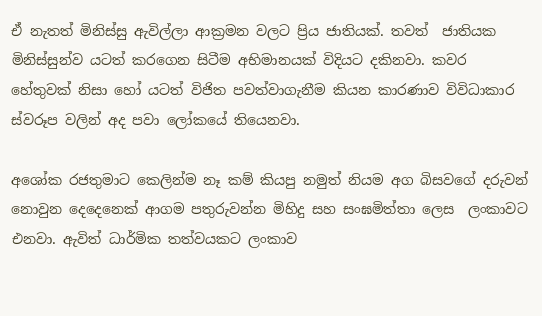ඒ නැතත් මිනිස්සු ඇවිල්ලා ආක්‍රමන වලට ප්‍රිය ජාතියක්. තවත්  ජාතියක මිනිස්සුන්ව යටත් කරගෙන සිටීම අභිමානයක් විදියට දකිනවා. කවර හේතුවක් නිසා හෝ යටත් විජිත පවත්වාගැනීම කියන කාරණාව විවිධාකාර ස්වරූප වලින් අද පවා ලෝකයේ තියෙනවා.

අශෝක රජතුමාට කෙලින්ම නෑ කම් කියපු නමුත් නියම අග බිසවගේ දරුවන් නොවුන දෙදෙනෙක් ආගම පතුරුවන්න මිහිදු සහ සංඝමිත්තා ලෙස  ලංකාවට එනවා. ඇවිත් ධාර්මික තත්වයකට ලංකාව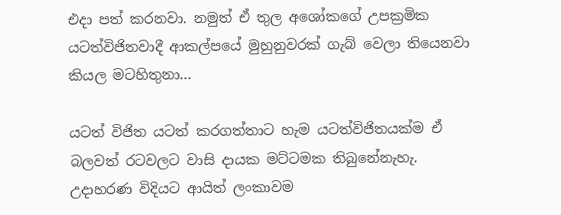එදා පත් කරනවා. නමුත් ඒ තුල අශෝකගේ උපක්‍රමික යටත්විජිතවාදී ආකල්පයේ මුහුනුවරක් ගැබ් වෙලා තියෙනවා කියල මටහිතුනා...

යටත් විජිත යටත් කරගත්තාට හැම යටත්විජිතයක්ම ඒ බලවත් රටවලට වාසි දායක මට්ටමක තිබුනේනැහැ. උදාහරණ විදියට ආයිත් ලංකාවම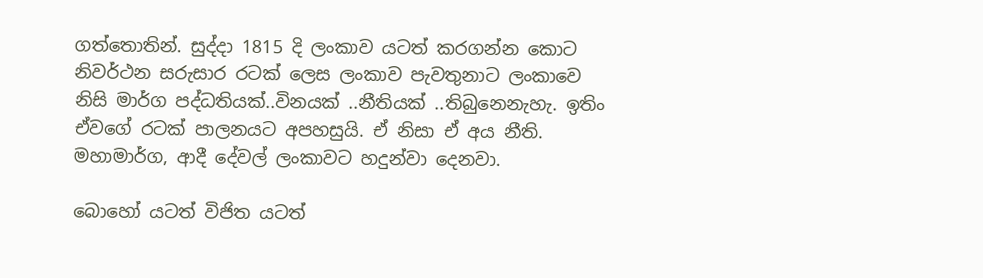ගත්තොතින්. සුද්දා 1815 දි ලංකාව යටත් කරගන්න කොට නිවර්ථන සරුසාර රටක් ලෙස ලංකාව පැවතුනාට ලංකාවෙ නිසි මාර්ග පද්ධතියක්..විනයක් ..නීතියක් ..තිබුනෙනැහැ. ඉතිං ඒවගේ රටක් පාලනයට අපහසුයි. ඒ නිසා ඒ අය නීති. මහාමාර්ග, ආදී දේවල් ලංකාවට හදුන්වා දෙනවා.

බොහෝ යටත් විජිත යටත්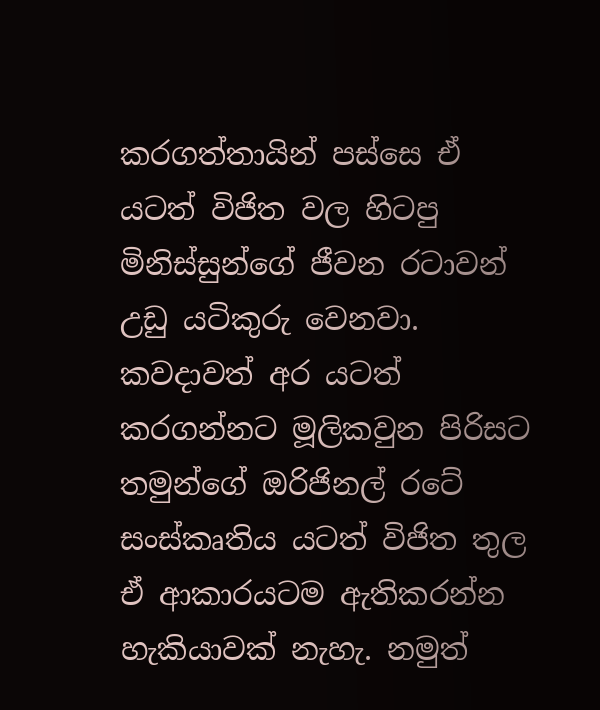කරගත්තායින් පස්සෙ ඒ යටත් විජිත වල හිටපු මිනිස්සුන්ගේ ජීවන රටාවන් උඩු යටිකුරු වෙනවා. කවදාවත් අර යටත් කරගන්නට මූලිකවුන පිරිසට තමුන්ගේ ඔරිජිනල් රටේ සංස්කෘතිය යටත් විජිත තුල ඒ ආකාරයටම ඇතිකරන්න හැකියාවක් නැහැ. නමුත්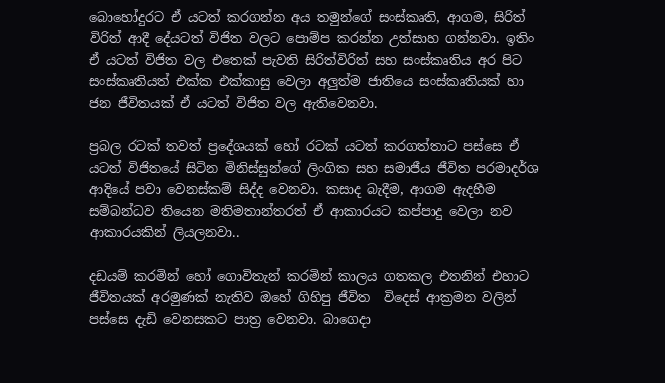බොහෝදුරට ඒ යටත් කරගන්න අය තමුන්ගේ සංස්කෘති, ආගම, සිරිත් විරිත් ආදී දේයටත් විජිත වලට පොම්ප කරන්න උත්සාහ ගන්නවා. ඉතිං ඒ යටත් විජිත වල එතෙක් පැවති සිරිත්විරිත් සහ සංස්කෘතිය අර පිට සංස්කෘතියත් එක්ක එක්කාසු වෙලා අලුත්ම ජාතියෙ සංස්කෘතියක් හා ජන ජීවිතයක් ඒ යටත් විජිත වල ඇතිවෙනවා.

ප්‍රබල රටක් තවත් ප්‍රදේශයක් හෝ රටක් යටත් කරගත්තාට පස්සෙ ඒ යටත් විජිතයේ සිටින මිනිස්සුන්ගේ ලිංගික සහ සමාජීය ජීවිත පරමාදර්ශ ආදියේ පවා වෙනස්කම් සිද්ද වෙනවා. කසාද බැදීම, ආගම ඇදහීම සම්බන්ධව තියෙන මතිමතාන්තරත් ඒ ආකාරයට කප්පාදු වෙලා නව ආකාරයකින් ලියලනවා..

දඩයම් කරමින් හෝ ගොවිතැන් කරමින් කාලය ගතකල එතනින් එහාට ජීවිතයක් අරමුණක් නැතිව ඔහේ ගිහිපු ජීවිත  විදෙස් ආක්‍රමන වලින් පස්සෙ දැඩි වෙනසකට පාත්‍ර වෙනවා. බාගෙදා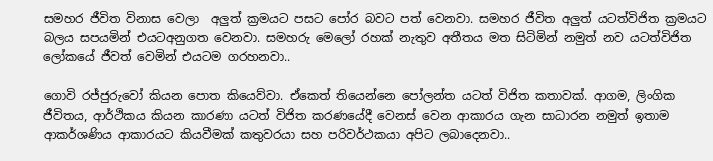සමහර ජීවිත විනාස වෙලා  අලුත් ක්‍රමයට පසට පෝර බවට පත් වෙනවා. සමහර ජීවිත අලුත් යටත්විජිත ක්‍රමයට බලය සපයමින් එයටඅනුගත වෙනවා. සමහරු මෙලෝ රහක් නැතුව අතීතය මත සිටිමින් නමුත් නව යටත්විජිත ලෝකයේ ජීවත් වෙමින් එයටම ගරහනවා..

ගොවි රජ්ජුරුවෝ කියන පොත කියෙව්වා. ඒකෙත් තියෙන්නෙ පෝලන්ත යටත් විජිත කතාවක්. ආගම, ලිංගික ජීවිතය, ආර්ථිකය කියන කාරණා යටත් විජිත කරණයේදී වෙනස් වෙන ආකාරය ගැන සාධාරන නමුත් ඉතාම ආකර්ශණිය ආකාරයට කියවීමක් කතුවරයා සහ පරිවර්ථකයා අපිට ලබාදෙනවා..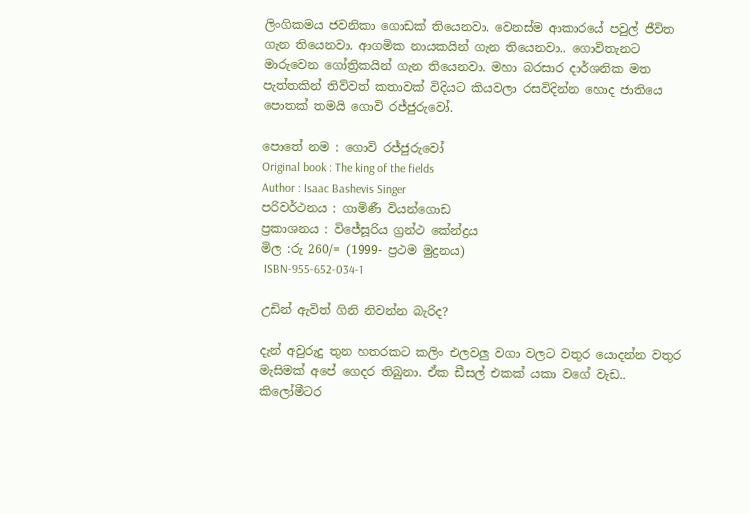ලිංගිකමය ජවනිකා ගොඩක් තියෙනවා. වෙනස්ම ආකාරයේ පවුල් ජීවිත ගැන තියෙනවා. ආගමික නායකයින් ගැන තියෙනවා.. ගොවිතැනට මාරුවෙන ගෝත්‍රිකයින් ගැන තියෙනවා. මහා බරසාර දාර්ශනික මත පැත්තකින් තිව්වත් කතාවක් විදියට කියවලා රසවිදින්න හොද ජාතියෙ පොතක් තමයි ගොවි රජ්ජුරුවෝ.

පොතේ නම : ගොවි රජ්ජුරුවෝ
Original book : The king of the fields
Author : Isaac Bashevis Singer
පරිවර්ථනය : ගාමිණී වියන්ගොඩ
ප්‍රකාශනය : විජේසූරිය ග්‍රන්ථ කේන්ද්‍රය
මිල :රු 260/= (1999- ප්‍රථම මුද්‍රනය)
 ISBN-955-652-034-1

උඩින් ඇවිත් ගිනි නිවන්න බැරිද?

දැන් අවුරුදු තුන හතරකට කලිං එලවලු වගා වලට වතුර යොදන්න වතුර මැසිමක් අපේ ගෙදර තිබුනා. ඒක ඩීසල් එකක් යකා වගේ වැඩ.. කිලෝමීටර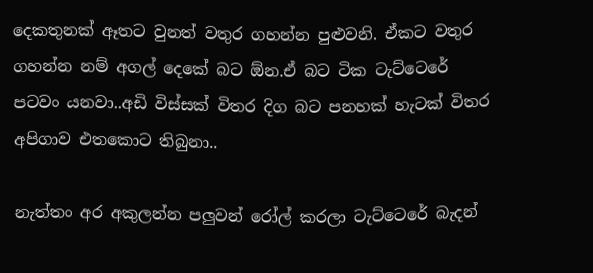දෙකතුනක් ඈතට වුනත් වතුර ගහන්න පුළුවනි. ඒකට වතුර ගහන්න නම් අගල් දෙකේ බට ඕන.ඒ බට ටික ටැට්ටෙරේ පටවං යනවා..අඩි විස්සක් විතර දිග බට පනහක් හැටක් විතර අපිගාව එතකොට තිබුනා..

නැත්තං අර අකුලන්න පලුවන් රෝල් කරලා ටැට්ටෙරේ බැදන්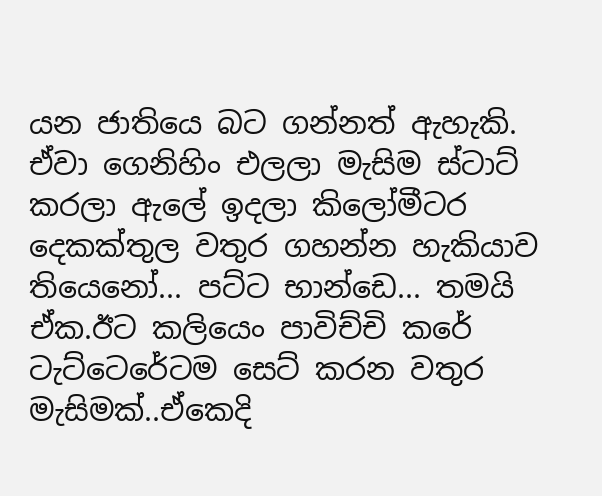යන ජාතියෙ බට ගන්නත් ඇහැකි. ඒවා ගෙනිහිං එලලා මැසිම ස්ටාට් කරලා ඇලේ ඉදලා කිලෝමීටර දෙකක්තුල වතුර ගහන්න හැකියාව තියෙනෝ... පට්ට භාන්ඩෙ... තමයි ඒක.ඊට කලියෙං පාවිච්චි කරේ ටැට්ටෙරේටම සෙට් කරන වතුර මැසිමක්..ඒකෙදි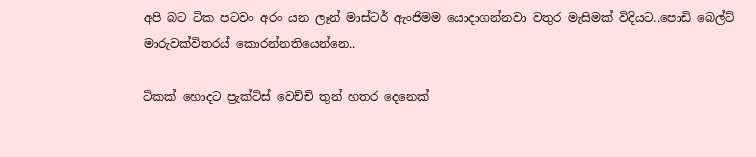අපි බට ටික පටවං අරං යන ලෑන් මාස්ටර් ඇංජිමම යොදාගන්නවා වතුර මැසිමක් විදියට..පොඩි බෙල්ට් මාරුවක්විතරය් කොරන්නතියෙන්නෙ..

ටිකක් හොදට ප්‍රැක්ටිස් වෙච්චි තුන් හතර දෙනෙක්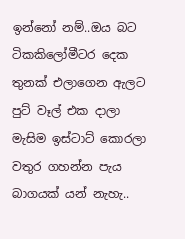ඉන්නෝ නම්..ඔය බට ටිකකිලෝමීටර දෙක තුනක් එලාගෙන ඇලට පුට් වෑල් එක දාලා මැසිම ඉස්ටාට් කොරලා වතුර ගහන්න පැය බාගයක් යන් නැහැ..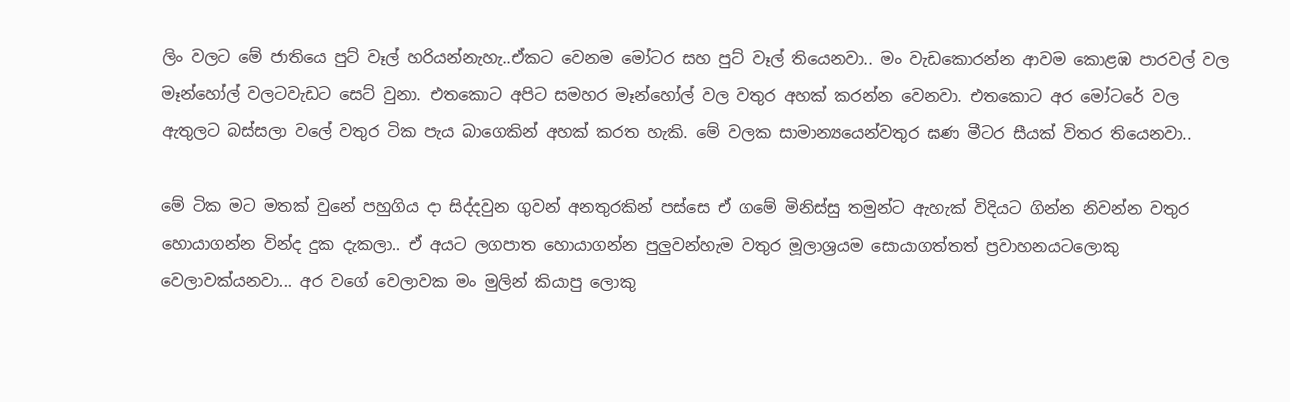ලිං වලට මේ ජාතියෙ පුට් වෑල් හරියන්නැහැ..ඒකට වෙනම මෝටර සහ පුට් වෑල් තියෙනවා.. මං වැඩකොරන්න ආවම කොළඹ පාරවල් වල මෑන්හෝල් වලටවැඩට සෙට් වුනා. එතකොට අපිට සමහර මෑන්හෝල් වල වතුර අහක් කරන්න වෙනවා. එතකොට අර මෝටරේ වල ඇතුලට බස්සලා වලේ වතුර ටික පැය බාගෙකින් අහක් කරත හැකි. මේ වලක සාමාන්‍යයෙන්වතුර ඝණ මීටර සීයක් විතර තියෙනවා..

මේ ටික මට මතක් වුනේ පහුගිය දා සිද්දවුන ගුවන් අනතුරකින් පස්සෙ ඒ ගමේ මිනිස්සු තමුන්ට ඇහැක් විදියට ගින්න නිවන්න වතුර හොයාගන්න වින්ද දුක දැකලා.. ඒ අයට ලගපාත හොයාගන්න පුලුවන්හැම වතුර මූලාශ්‍රයම සොයාගත්තත් ප්‍රවාහනයටලොකු වෙලාවක්යනවා... අර වගේ වෙලාවක මං මුලින් කියාපු ලොකු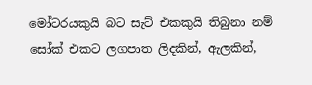මෝටරයකුයි බට සැට් එකකුයි තිබුනා නම් සෝක් එකට ලගපාත ලිදකින්, ඇලකින්,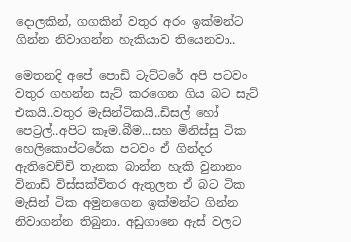දොලකින්, ගගකින් වතුර අරං ඉක්මන්ට ගින්න නිවාගන්න හැකියාව තියෙනවා..

මෙතනදි අපේ පොඩි ටැට්ටරේ අපි පටවං වතුර ගහන්න සැට් කරගෙන ගිය බට සැට් එකයි..වතුර මැසින්ටිකයි..ඩිසල් හෝ පෙට්‍රල්..අපිට කෑම.බීම...සහ මිනිස්සු ටික හෙලිකොප්ටරේක පටවං ඒ ගින්දර ඇතිවෙච්චි තැනක බාන්න හැකි වුනානං විනාඩි විස්සක්විතර ඇතුලත ඒ බට ටික මැසින් ටික අමුනගෙන ඉක්මන්ට ගින්න නිවාගන්න තිබුනා. අඩුගානෙ ඇස් වලට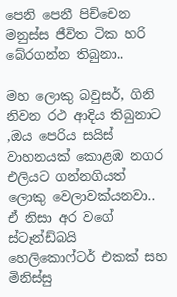පෙනි පෙනී පිච්චෙන මනුස්ස ජීවිත ටික හරි බේරගන්න තිබුනා..

මහ ලොකු බවුසර්, ගිනි නිවන රථ ආදිය තිබුනාට ,ඔය පෙරිය සයිස් වාහනයක් කොළඹ නගර එලියට ගන්නගියත් ලොකු වෙලාවක්යනවා.. ඒ නිසා අර වගේ ස්ටෑන්ඩ්බයි හෙලිකොෆ්ටර් එකක් සහ මිනිස්සු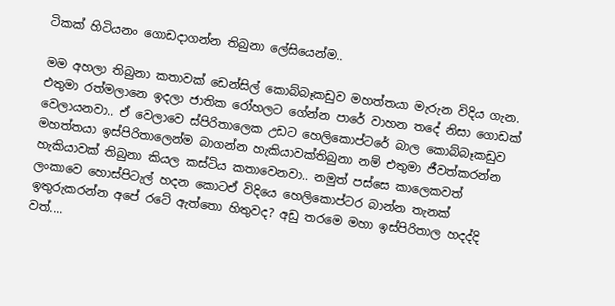ටිකක් හිටියනං ගොඩදාගන්න තිබුනා ලේසියෙන්ම..

මම අහලා තිබුනා කතාවක් ඩෙන්සිල් කොබ්බෑකඩුව මහත්තයා මැරුන විදිය ගැන. එතුමා රත්මලානෙ ඉදලා ජාතික රෝහලට ගේන්න පාරේ වාහන තදේ නිසා ගොඩක් වෙලායනවා.. ඒ වෙලාවෙ ස්පිරිතාලෙක උඩට හෙලිකොප්ටරේ බාල කොබ්බෑකඩුව මහත්තයා ඉස්පිරිතාලෙන්ම බාගන්න හැකියාවක්තිබුනා නම් එතුමා ජීවත්කරන්න හැකියාවක් තිබුනා කියල කස්ටිය කතාවෙනවා.. නමුත් පස්සෙ කාලෙකවත් ලංකාවෙ හොස්පිටැල් හදන කොටඒ විදියෙ හෙලිකොප්ටර බාන්න තැනක් ඉතුරුකරන්න අපේ රටේ ඇත්තො හිතුවද? අඩු තරමෙ මහා ඉස්පිරිතාල හදද්දි වත්....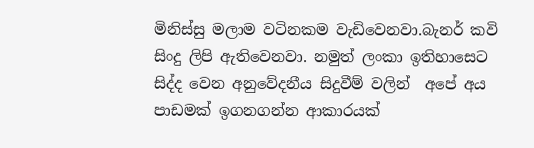මිනිස්සු මලාම වටිනකම වැඩිවෙනවා.බැනර් කවි සිංදු ලිපි ඇතිවෙනවා. නමුත් ලංකා ඉතිහාසෙට සිද්ද වෙන අනුවේදනීය සිදුවීම් වලින්  අපේ අය පාඩමක් ඉගනගන්න ආකාරයක්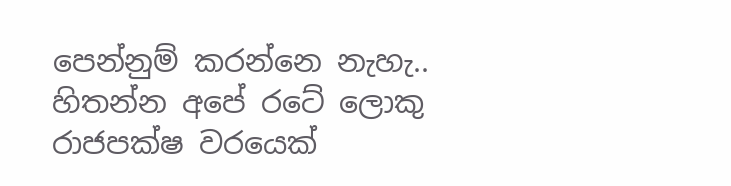පෙන්නුම් කරන්නෙ නැහැ.. හිතන්න අපේ රටේ ලොකු රාජපක්ෂ වරයෙක්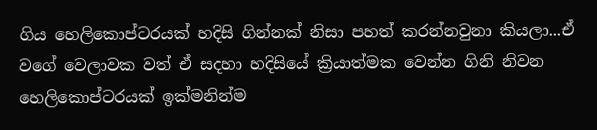ගිය හෙලිකොප්ටරයක් හදිසි ගින්නක් නිසා පහත් කරන්නවුනා කියලා...ඒ වගේ වෙලාවක වත් ඒ සදහා හදිසියේ ක්‍රියාත්මක වෙන්න ගිනි නිවන හෙලිකොප්ටරයක් ඉක්මනින්ම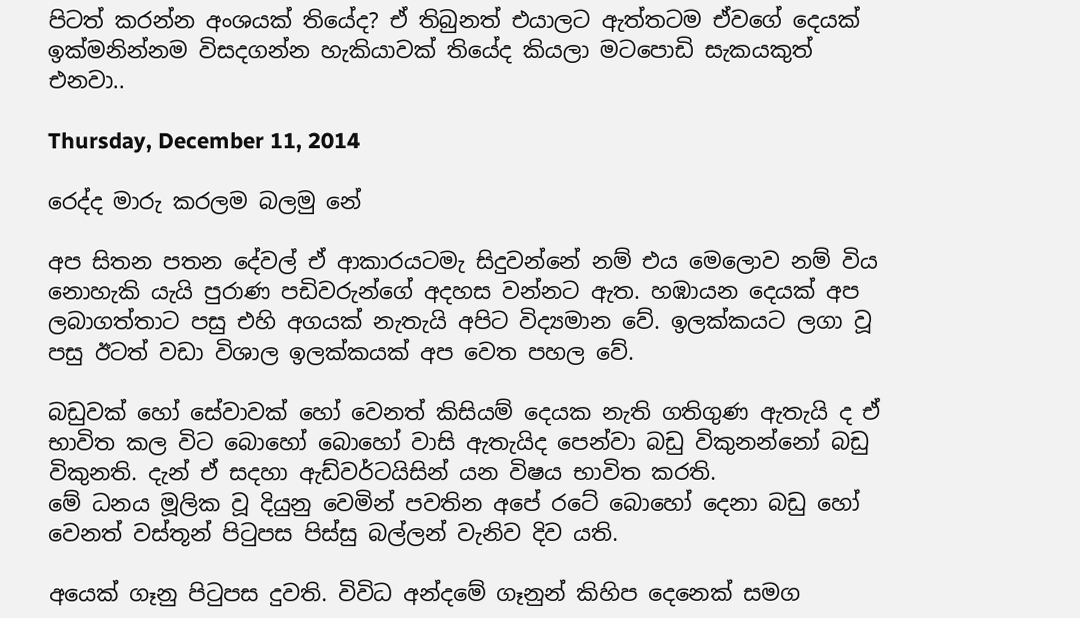පිටත් කරන්න අංශයක් තියේද? ඒ තිබුනත් එයාලට ඇත්තටම ඒවගේ දෙයක් ඉක්මනින්නම විසදගන්න හැකියාවක් තියේද කියලා මටපොඩි සැකයකුත් එනවා..

Thursday, December 11, 2014

රෙද්ද මාරු කරලම බලමු නේ

අප සිතන පතන දේවල් ඒ ආකාරයටමැ සිදුවන්නේ නම් එය මෙලොව නම් විය නොහැකි යැයි පුරාණ පඩිවරුන්ගේ අදහස වන්නට ඇත. හඹායන දෙයක් අප ලබාගත්තාට පසු එහි අගයක් නැතැයි අපිට විද්‍යමාන වේ. ඉලක්කයට ලගා වූ පසු ඊටත් වඩා විශාල ඉලක්කයක් අප වෙත පහල වේ.

බඩුවක් හෝ සේවාවක් හෝ වෙනත් කිසියම් දෙයක නැති ගතිගුණ ඇතැයි ද ඒ භාවිත කල විට බොහෝ බොහෝ වාසි ඇතැයිද පෙන්වා බඩු විකුනන්නෝ බඩු විකුනති. දැන් ඒ සදහා ඇඩ්වර්ටයිසින් යන විෂය භාවිත කරති.
මේ ධනය මූලික වූ දියුනු වෙමින් පවතින අපේ රටේ බොහෝ දෙනා බඩු හෝ වෙනත් වස්තූන් පිටුපස පිස්සු බල්ලන් වැනිව දිව යති.

අයෙක් ගෑනු පිටුපස දුවති. විවිධ අන්දමේ ගෑනුන් කිහිප දෙනෙක් සමග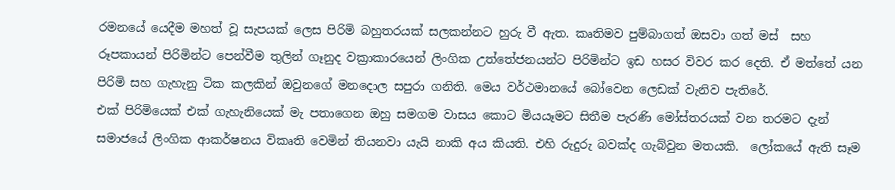රමනයේ යෙදීම මහත් වූ සැපයක් ලෙස පිරිමි බහුතරයක් සලකන්නට හුරු වී ඇත. කෘතිමව පුම්බාගත් ඔසවා ගත් මස්  සහ රූපකායන් පිරිමින්ට පෙන්වීම තුලින් ගෑනුද වක්‍රාකාරයෙන් ලිංගික උත්තේජනයන්ට පිරිමින්ට ඉඩ හසර විවර කර දෙති. ඒ මත්තේ යන පිරිමි සහ ගැහැනු ටික කලකින් ඔවුනගේ මනදොල සපුරා ගනිති. මෙය වර්ථමානයේ බෝවෙන ලෙඩක් වැනිව පැතිරේ.
එක් පිරිමියෙක් එක් ගැහැනියෙක් මැ පතාගෙන ඔහු සමගම වාසය කොට මියයෑමට සිතීම පැරණි මෝස්තරයක් වන තරමට දැන් සමාජයේ ලිංගික ආකර්ෂනය විකෘති වෙමින් තියනවා යැයි නාකි අය කියති. එහි රුදුරු බවක්ද ගැබ්වුන මතයකි.  ලෝකයේ ඇති සෑම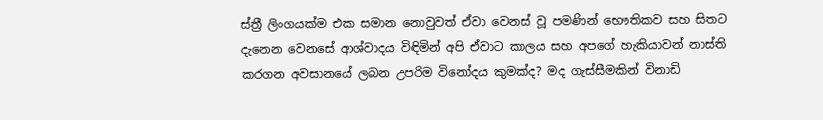ස්ත්‍රී ලිංගයක්ම එක සමාන නොවුවත් ඒවා වෙනස් වූ පමණින් භෞතිකව සහ සිතට දැනෙන වෙනසේ ආශ්වාදය විඳිමින් අපි ඒවාට කාලය සහ අපගේ හැකියාවන් නාස්ති කරගන අවසානයේ ලබන උපරිම විනෝදය කුමක්ද? මද ගැස්සීමකින් විනාඩි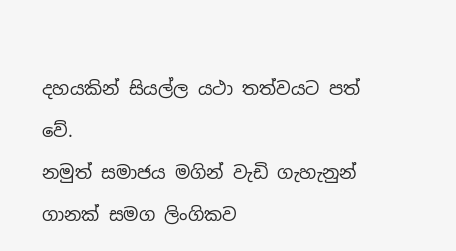දහයකින් සියල්ල යථා තත්වයට පත් වේ.
නමුත් සමාජය මගින් වැඩි ගැහැනුන් ගානක් සමග ලිංගිකව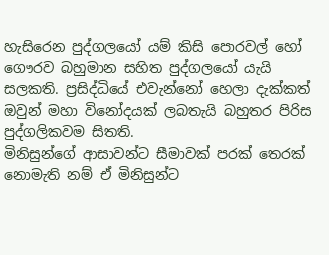හැසිරෙන පුද්ගලයෝ යම් කිසි පොරවල් හෝ ගෞරව බහුමාන සහිත පුද්ගලයෝ යැයි සලකති. ප්‍රසිද්ධියේ එවැන්නෝ හෙලා දැක්කත් ඔවුන් මහා විනෝදයක් ලබතැයි බහුතර පිරිස පුද්ගලිකවම සිතති.
මිනිසුන්ගේ ආසාවන්ට සීමාවක් පරක් තෙරක් නොමැති නම් ඒ මිනිසුන්ට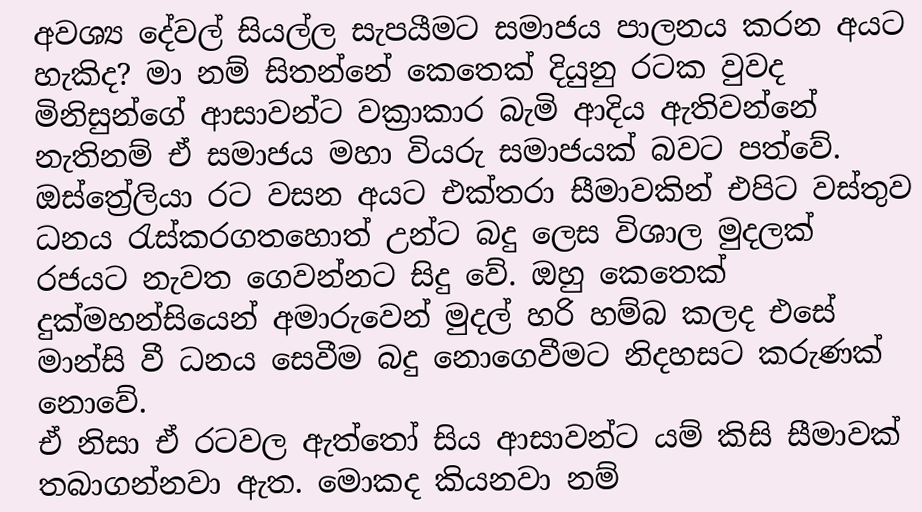අවශ්‍ය දේවල් සියල්ල සැපයීමට සමාජය පාලනය කරන අයට හැකිද? මා නම් සිතන්නේ කෙතෙක් දියුනු රටක වුවද මිනිසුන්ගේ ආසාවන්ට වක්‍රාකාර බැමි ආදිය ඇතිවන්නේ නැතිනම් ඒ සමාජය මහා වියරු සමාජයක් බවට පත්වේ. ඔස්ත්‍රේලියා රට වසන අයට එක්තරා සීමාවකින් එපිට වස්තුව ධනය රැස්කරගතහොත් උන්ට බදු ලෙස විශාල මුදලක් රජයට නැවත ගෙවන්නට සිදු වේ. ඔහු කෙතෙක් දුක්මහන්සියෙන් අමාරුවෙන් මුදල් හරි හම්බ කලද එසේ මාන්සි වී ධනය සෙවීම බදු නොගෙවීමට නිදහසට කරුණක් නොවේ.
ඒ නිසා ඒ රටවල ඇත්තෝ සිය ආසාවන්ට යම් කිසි සීමාවක් තබාගන්නවා ඇත. මොකද කියනවා නම්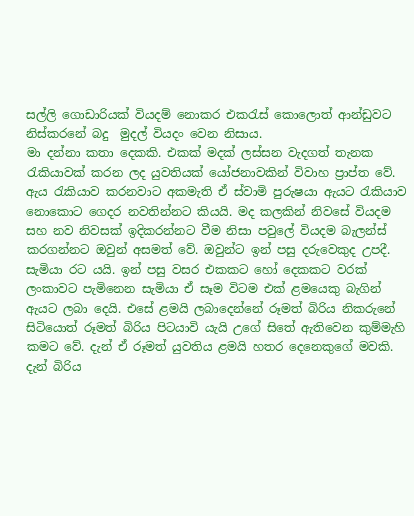සල්ලි ගොඩාරියක් වියදම් නොකර එකරැස් කොලොත් ආන්ඩුවට නිස්කරනේ බදු  මුදල් වියදං වෙන නිසාය.
මා දන්නා කතා දෙකකි. එකක් මදක් ලස්සන වැදගත් තැනක රැකියාවක් කරන ලද යුවතියක් යෝජනාවකින් විවාහ ප්‍රාප්ත වේ. ඇය රැකියාව කරනවාට අකමැති ඒ ස්වාමි පුරුෂයා ඇයට රැකියාව නොකොට ගෙදර නවතින්නට කියයි. මද කලකින් නිවසේ වියදම සහ නව නිවසක් ඉදිකරන්නට වීම නිසා පවුලේ වියදම බැලන්ස් කරගන්නට ඔවුන් අසමත් වේ. ඔවුන්ට ඉන් පසු දරුවෙකුද උපදී. සැමියා රට යයි. ඉන් පසු වසර එකකට හෝ දෙකකට වරක් ලංකාවට පැමිනෙන සැමියා ඒ සෑම විටම එක් ළමයෙකු බැගින් ඇයට ලබා දෙයි. එසේ ළමයි ලබාදෙන්නේ රූමත් බිරිය නිකරුනේ සිටියොත් රූමත් බිරිය පිටයාවි යැයි උගේ සිතේ ඇතිවෙන කුම්මැහි කමට වේ. දැන් ඒ රූමත් යුවතිය ළමයි හතර දෙනෙකුගේ මවකි.
දැන් බිරිය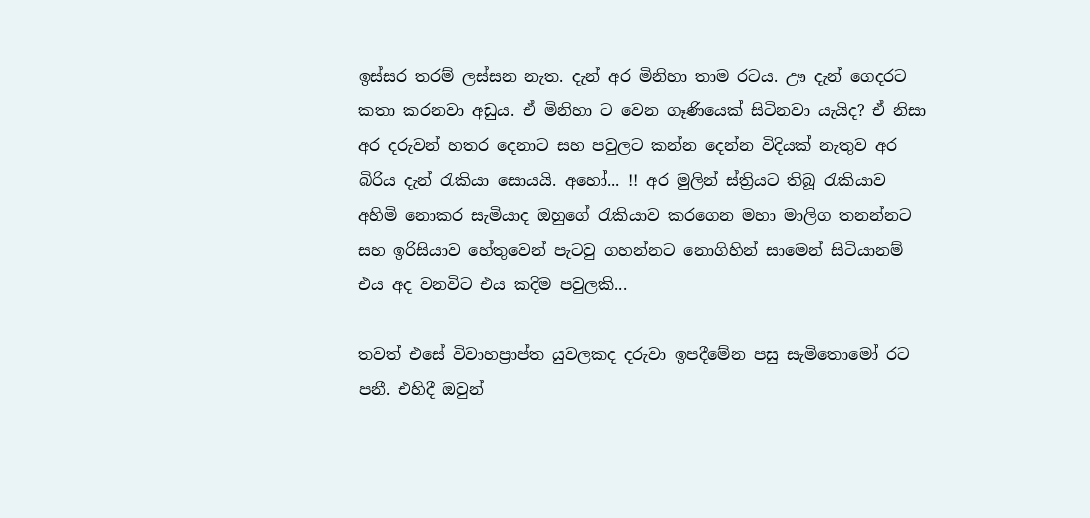ඉස්සර තරම් ලස්සන නැත. දැන් අර මිනිහා තාම රටය. ඌ දැන් ගෙදරට කතා කරනවා අඩුය. ඒ මිනිහා ට වෙන ගෑණියෙක් සිටිනවා යැයිද? ඒ නිසා අර දරුවන් හතර දෙනාට සහ පවුලට කන්න දෙන්න විදියක් නැතුව අර බිරිය දැන් රැකියා සොයයි. අහෝ... !! අර මුලින් ස්ත්‍රියට තිබූ රැකියාව අහිමි නොකර සැමියාද ඔහුගේ රැකියාව කරගෙන මහා මාලිග තනන්නට සහ ඉරිසියාව හේතුවෙන් පැටවු ගහන්නට නොගිහින් සාමෙන් සිටියානම් එය අද වනවිට එය කදිම පවුලකි...

තවත් එසේ විවාහප්‍රාප්ත යුවලකද දරුවා ඉපදීමේන පසු සැමිතොමෝ රට පනී. එහිදී ඔවුන්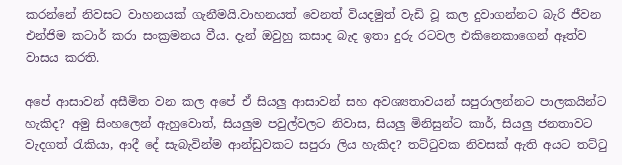කරන්නේ නිවසට වාහනයක් ගැනීමයි.වාහනයත් වෙනත් වියදමුත් වැඩි වූ කල දුවාගන්නට බැරි ජීවන  එන්ජිම කටාර් කරා සංක්‍රමනය වීය. දැන් ඔවුහු කසාද බැද ඉතා දුරු රටවල එකිනෙකාගෙන් ඈත්ව වාසය කරති.

අපේ ආසාවන් අසීමිත වන කල අපේ ඒ සියලු ආසාවන් සහ අවශ්‍යතාවයන් සපුරාලන්නට පාලකයින්ට හැකිද? අමු සිංහලෙන් ඇහුවොත්, සියලුම පවුල්වලට නිවාස, සියලු මිනිසුන්ට කාර්, සියලු ජනතාවට වැදගත් රැකියා, ආදී දේ සැබැවින්ම ආන්ඩුවකට සපුරා ලිය හැකිද? තට්ටුවක නිවසක් ඇති අයට තට්ටු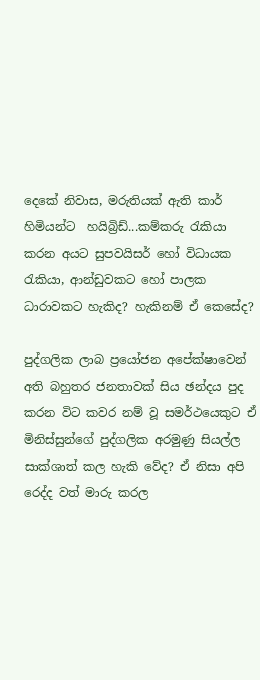දෙකේ නිවාස, මරුතියක් ඇති කාර් හිමියන්ට  හයිබ්‍රිඩ්...කම්කරු රැකියා කරන අයට සුපවයිසර් හෝ විධායක රැකියා, ආන්ඩුවකට හෝ පාලක ධාරාවකට හැකිද? හැකිනම් ඒ කෙසේද?

පුද්ගලික ලාබ ප්‍රයෝජන අපේක්ෂාවෙන් අති බහුතර ජනතාවක් සිය ඡන්දය පුද කරන විට කවර නම් වූ සමර්ථයෙකුට ඒ මිනිස්සුන්ගේ පුද්ගලික අරමුණු සියල්ල සාක්ශාත් කල හැකි වේද? ඒ නිසා අපි රෙද්ද වත් මාරු කරල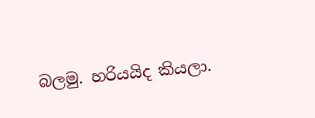බලමු. හරියයිද කියලා.